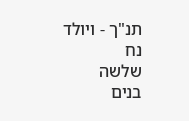תנ"ך - ויולד
נח
שלשה
בנים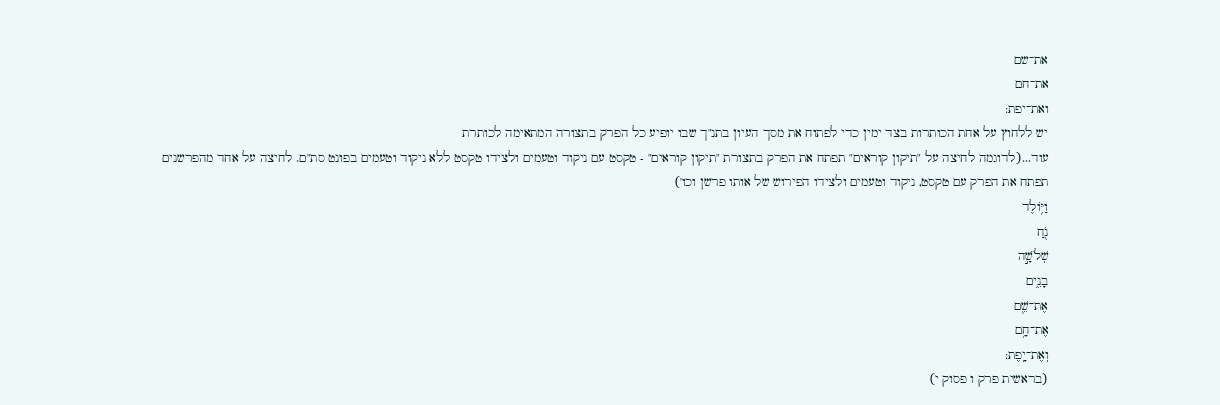את־שם
את־חם
ואת־יפת:
יש ללחוץ על אחת הכותרות בצד ימין כדי לפתוח את מסך העיון בתנ"ך שבו יופיע כל הפרק בתצורה המתאימה לכותרת
עוד...(לדוגמה לחיצה על "תיקון קוראים" תפתח את הפרק בתצורת "תיקון קוראים" - טקסט עם ניקוד וטעמים ולצידו טקסט ללא ניקוד וטעמים בפונט סת"ם. לחיצה על אחד מהפרשנים תפתח את הפרק עם טקסט, ניקוד וטעמים ולצידו הפירוש של אותו פרשן וכו')
וַיּ֥וֹלֶד
נֹ֖חַ
שְׁלֹשָׁ֣ה
בָנִ֑ים
אֶת־שֵׁ֖ם
אֶת־חָ֥ם
וְאֶת־יָֽפֶת:
(בראשית פרק ו פסוק י)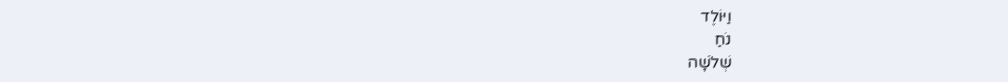וַיּוֹלֶד
נֹחַ
שְׁלֹשָׁה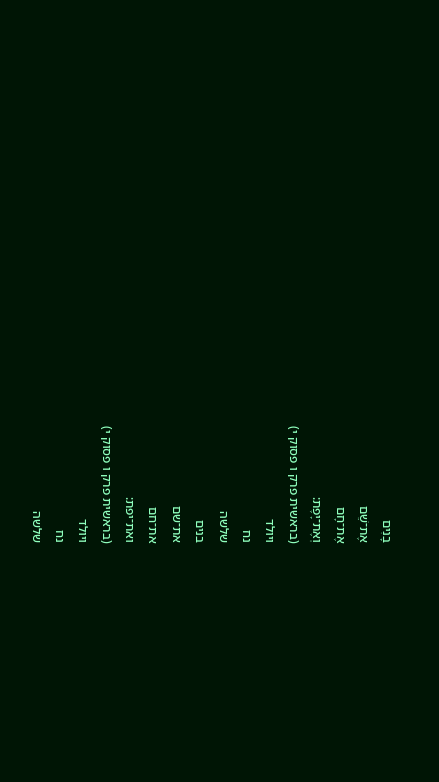בָנִים
אֶת־שֵׁם
אֶת־חָם
וְאֶת־יָפֶת:
(בראשית פרק ו פסוק י)
ויולד
נח
שלשה
בנים
את־שם
את־חם
ואת־יפת:
(בראשית פרק ו פסוק י)
ויולד
נח
שלשה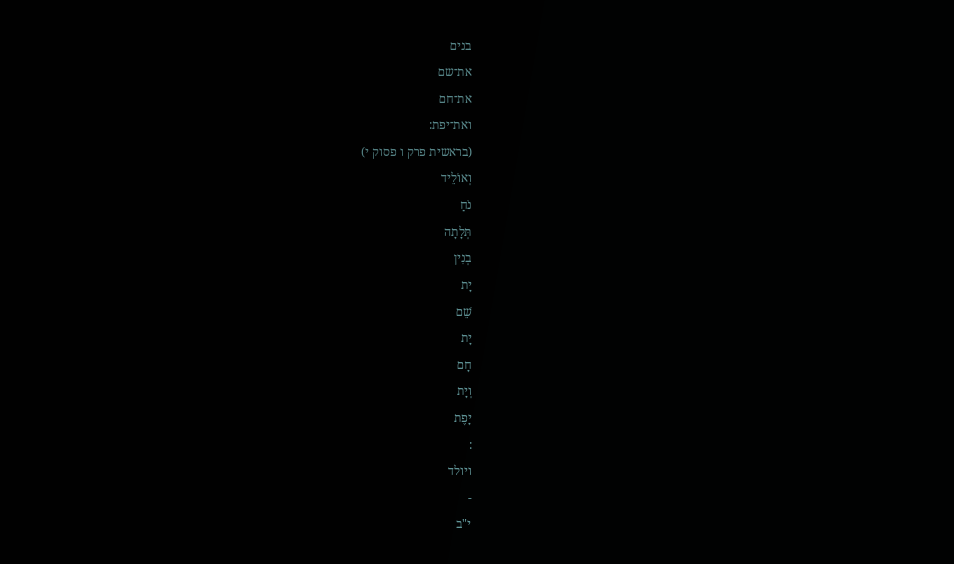בנים
את־שם
את־חם
ואת־יפת:
(בראשית פרק ו פסוק י)
וְאוֹלֵיד
נֹחַ
תְּלָתָה
בְנִין
יָת
שֵׁם
יָת
חָם
וְיָת
יָפֶת
:
ויולד
-
י"ב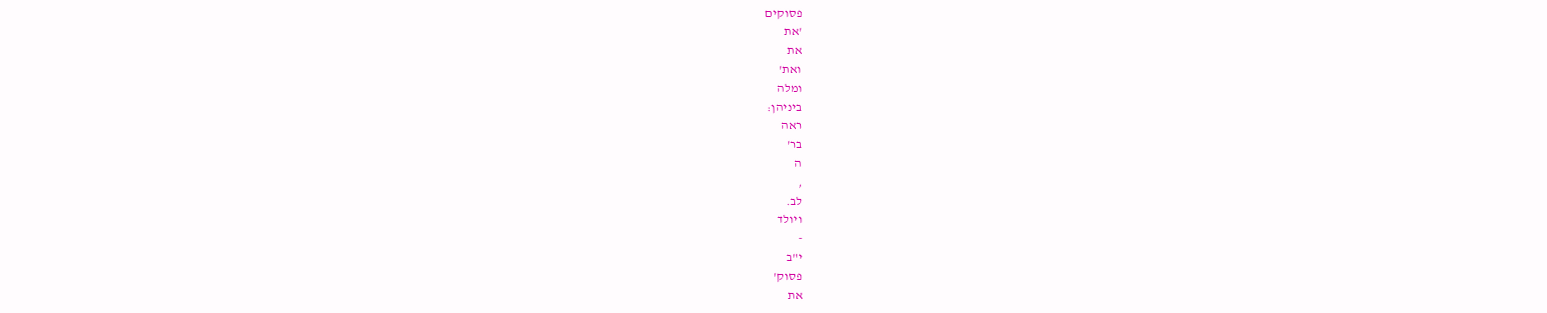פסוקים
'את
את
ואת'
ומלה
ביניהן:
ראה
בר'
ה
,
לב.
ויולד
-
י"ב
פסוק'
את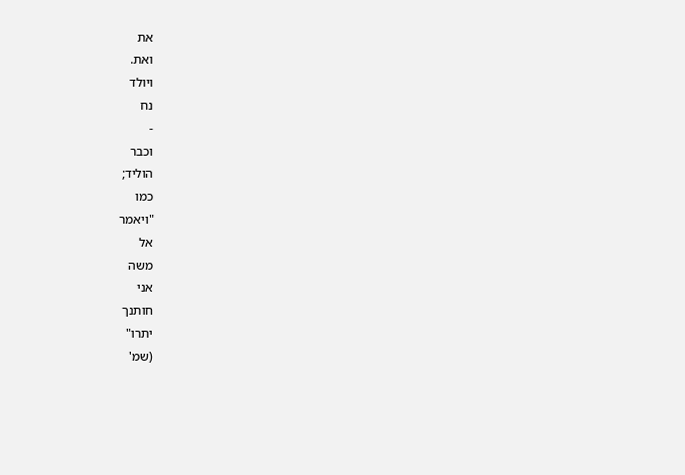את
ואת.
ויולד
נח
-
וכבר
הוליד;
כמו
"ויאמר
אל
משה
אני
חותנך
יתרו"
(שמ'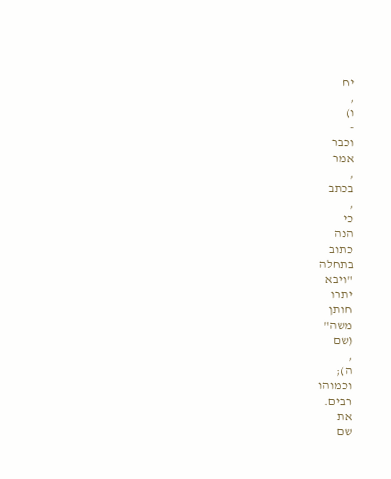יח
,
ו)
-
וכבר
אמר
,
בכתב
,
כי
הנה
כתוב
בתחלה
"ויבא
יתרו
חותן
משה"
(שם
,
ה);
וכמוהו
רבים.
את
שם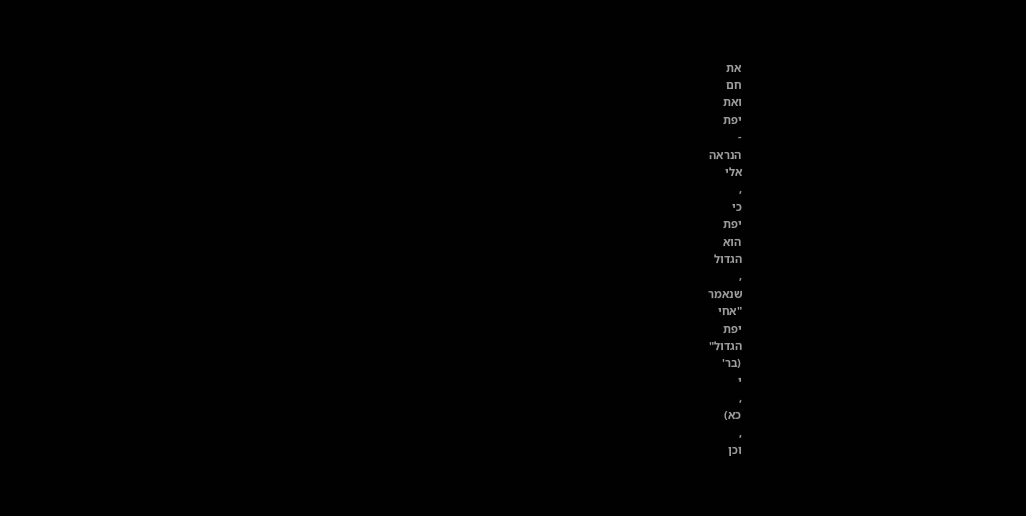את
חם
ואת
יפת
-
הנראה
אלי
,
כי
יפת
הוא
הגדול
,
שנאמר
"אחי
יפת
הגדול"
(בר'
י
,
כא)
,
וכן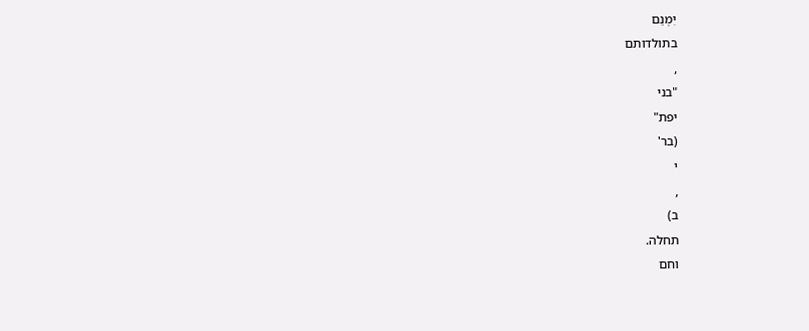יִמְנֵם
בתולדותם
,
"בני
יפת"
(בר'
י
,
ב)
תחלה.
וחם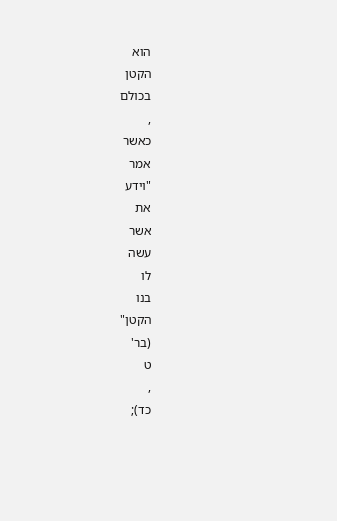הוא
הקטן
בכולם
,
כאשר
אמר
"וידע
את
אשר
עשה
לו
בנו
הקטן"
(בר'
ט
,
כד);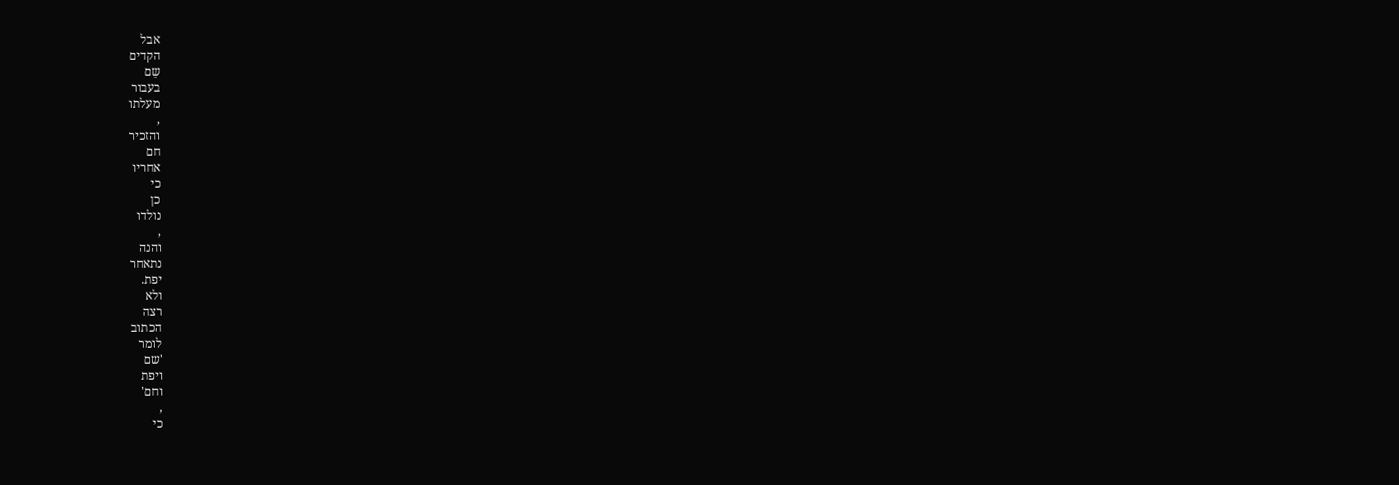אבל
הקדים
שֵם
בעבור
מעלתו
,
והזכיר
חם
אחריו
כי
כן
נולדו
,
והנה
נתאחר
יפת.
ולא
רצה
הכתוב
לומר
'שם
ויפת
וחם'
,
כי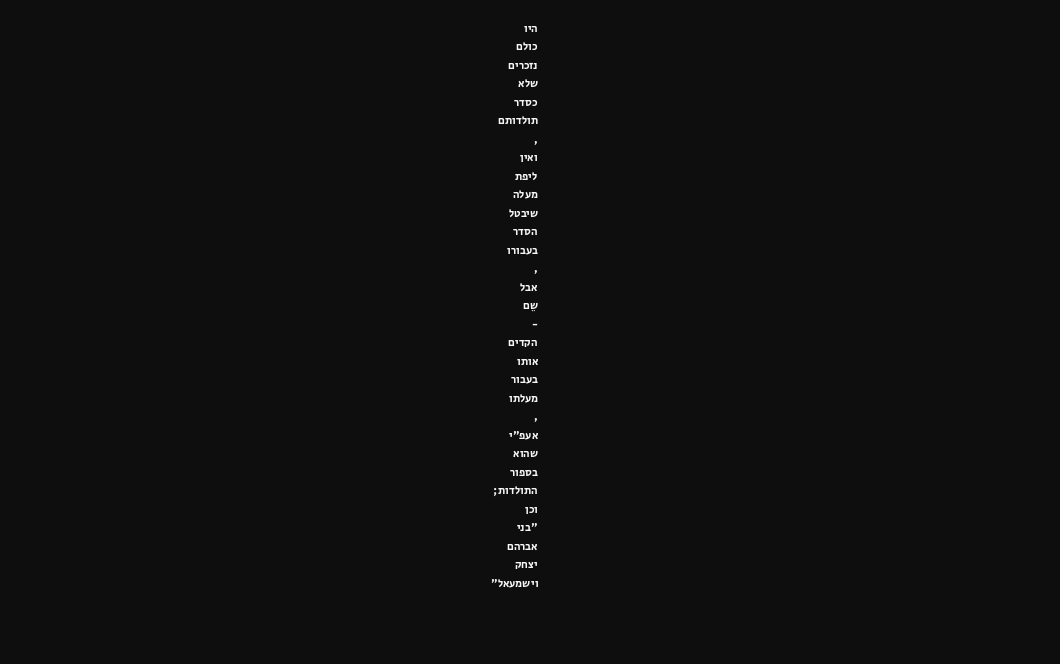היו
כולם
נזכרים
שלא
כסדר
תולדותם
,
ואין
ליפת
מעלה
שיבטל
הסדר
בעבורו
,
אבל
שֵם
-
הקדים
אותו
בעבור
מעלתו
,
אעפ"י
שהוא
בספור
התולדות;
וכן
"בני
אברהם
יצחק
וישמעאל"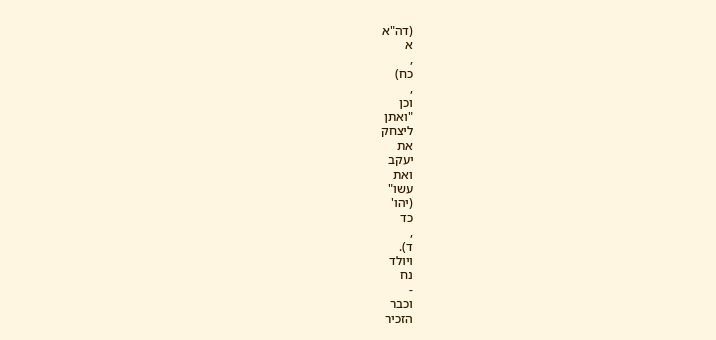(דה"א
א
,
כח)
,
וכן
"ואתן
ליצחק
את
יעקב
ואת
עשו"
(יהו'
כד
,
ד).
ויולד
נח
-
וכבר
הזכיר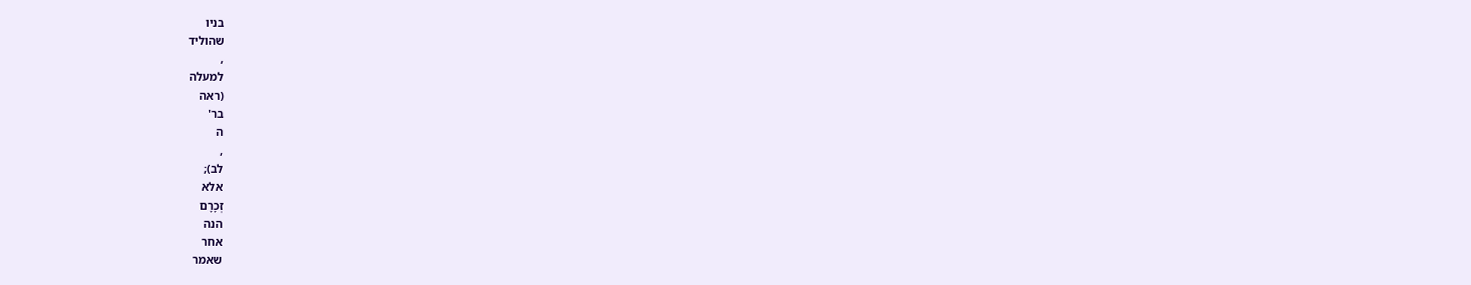בניו
שהוליד
,
למעלה
(ראה
בר'
ה
,
לב);
אלא
זְכָרָם
הנה
אחר
שאמר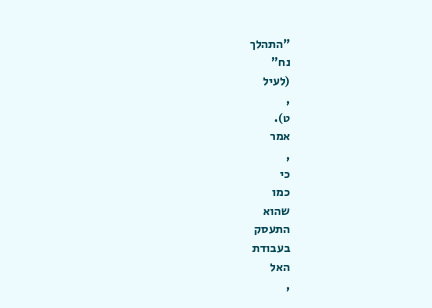"התהלך
נח"
(לעיל
,
ט).
אמר
,
כי
כמו
שהוא
התעסק
בעבודת
האל
,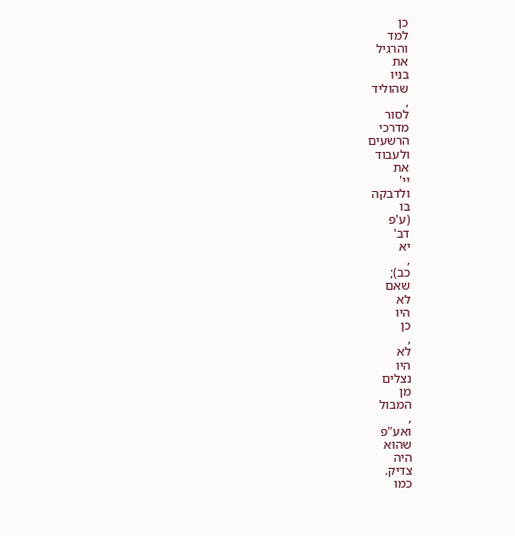כן
למד
והרגיל
את
בניו
שהוליד
,
לסור
מדרכי
הרשעים
ולעבוד
את
יי'
ולדבקה
בו
(ע'פ
דב'
יא
,
כב);
שאם
לא
היו
כן
,
לא
היו
נצלים
מן
המבול
,
ואע"פ
שהוא
היה
צדיק.
כמו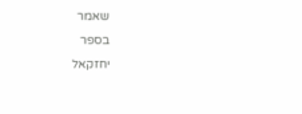שאמר
בספר
יחזקאל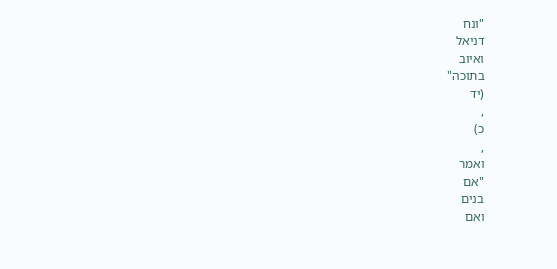"ונח
דניאל
ואיוב
בתוכה"
(יד
,
כ)
,
ואמר
"אם
בנים
ואם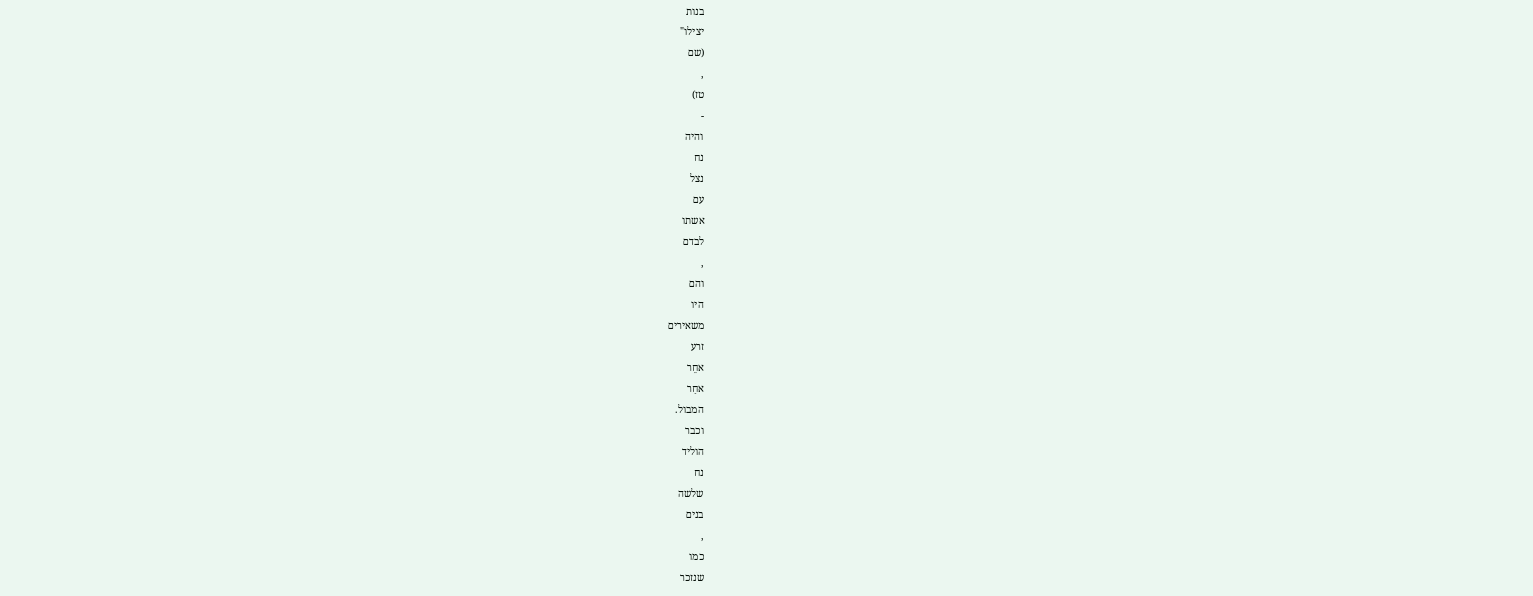בנות
יצילו"
(שם
,
טז)
-
והיה
נח
נצל
עם
אשתו
לבדם
,
והם
היו
משאירים
זרע
אחֵר
אחַר
המבול.
וכבר
הוליד
נח
שלשה
בנים
,
כמו
שנזכר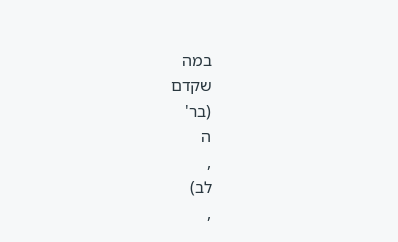במה
שקדם
(בר'
ה
,
לב)
,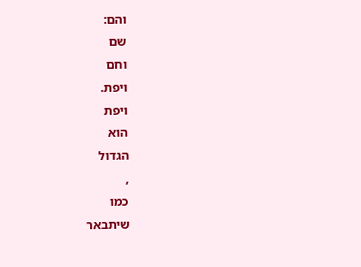והם:
שם
וחם
ויפת.
ויפת
הוא
הגדול
,
כמו
שיתבאר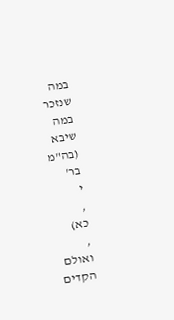במה
שנזכר
במה
שיבא
(בה"מ
בר'
י
,
כא)
,
ואולם
הקדים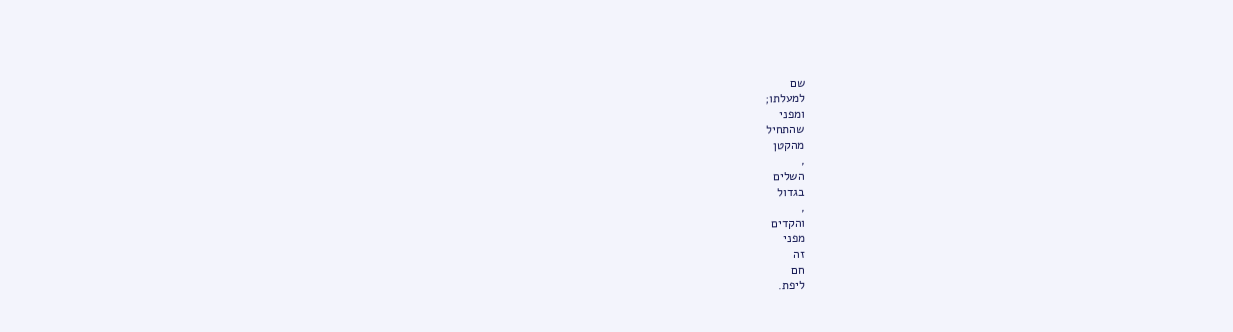שם
למעלתו;
ומפני
שהתחיל
מהקטן
,
השלים
בגדול
,
והקדים
מפני
זה
חם
ליפת.